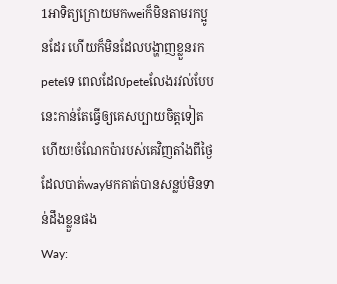1អាទិត្យក្រោយមកweiក៏មិនតាមរកប្អូនដែរ ហើយក៏មិនដែលបង្ហាញខ្លួនរកpeteទេ ពេលដែលpeteលែងរវល់បែបនេះកាន់តែធ្វើឲ្យគេសប្បាយចិត្តទៀតហើយ!ចំណែកប៉ារបស់គេវិញតាំងពីថ្ងៃដែលបាត់wayមកគាត់បានសន្លប់មិនទាន់ដឹងខ្លួនផង
Way: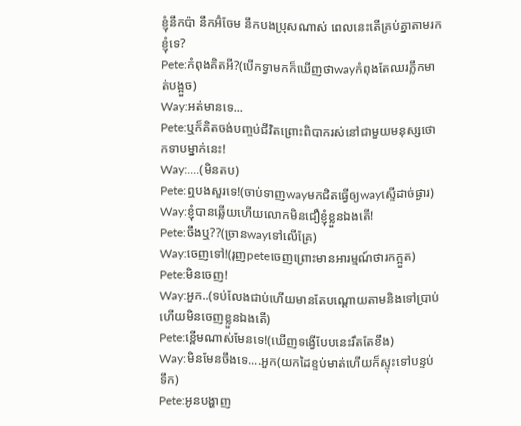ខ្ញុំនឹកប៉ា នឹកអ៊ំចែម នឹកបងប្រុសណាស់ ពេលនេះតើគ្រប់គ្នាតាមរកខ្ញុំទេ?
Pete:កំពុងគិតអី?(បើកទ្វាមកក៏ឃើញថាwayកំពុងតែឈរភ្លឹកមាត់បង្អួច)
Way:អត់មានទេ...
Pete:ឬក៏គិតចង់បញ្ចប់ជីវិតព្រោះពិបាករស់នៅជាមួយមនុស្សថោកទាបម្នាក់នេះ!
Way:....(មិនតប)
Pete:ឮបងសួរទេ!(ចាប់ទាញwayមកជិតធ្វើឲ្យwayស្ទើដាច់ផ្ងារ)
Way:ខ្ញុំបានឆ្លើយហើយលោកមិនជឿខ្ញុំខ្លួនឯងតើ!
Pete:ចឹងឬ??(ច្រានwayទៅលើគ្រែ)
Way:ចេញទៅ!(រុញpeteចេញព្រោះមានអារម្មណ៍ថារកក្អួត)
Pete:មិនចេញ!
Way:អួក..(ទប់លែងជាប់ហើយមានតែបណ្ដោយតាមនិងទៅប្រាប់ហើយមិនចេញខ្លួនឯងតើ)
Pete:ខ្ពើមណាស់មែនទេ!(ឃើញទង្វើបែបនេះរឹតតែខឹង)
Way:មិនមែនចឹងទេ....អួក(យកដៃខ្ទប់មាត់ហើយក៏ស្ទុះទៅបន្ទប់ទឹក)
Pete:អូនបង្ហាញ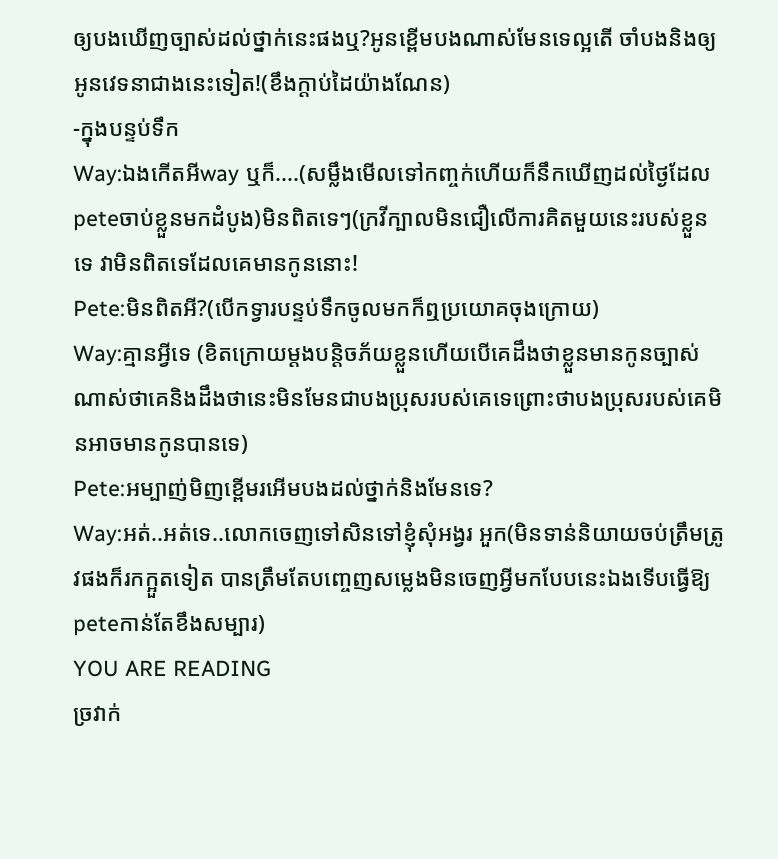ឲ្យបងឃើញច្បាស់ដល់ថ្នាក់នេះផងឬ?អូនខ្ពើមបងណាស់មែនទេល្អតើ ចាំបងនិងឲ្យអូនវេទនាជាងនេះទៀត!(ខឹងក្ដាប់ដៃយ៉ាងណែន)
-ក្នុងបន្ទប់ទឹក
Way:ឯងកើតអីway ឬក៏....(សម្លឹងមើលទៅកញ្ចក់ហើយក៏នឹកឃើញដល់ថ្ងៃដែលpeteចាប់ខ្លួនមកដំបូង)មិនពិតទេៗ(ក្រវីក្បាលមិនជឿលើការគិតមួយនេះរបស់ខ្លួនទេ វាមិនពិតទេដែលគេមានកូននោះ!
Pete:មិនពិតអី?(បើកទ្វារបន្ទប់ទឹកចូលមកក៏ឮប្រយោគចុងក្រោយ)
Way:គ្មានអ្វីទេ (ខិតក្រោយម្ដងបន្តិចភ័យខ្លួនហើយបើគេដឹងថាខ្លួនមានកូនច្បាស់ណាស់ថាគេនិងដឹងថានេះមិនមែនជាបងប្រុសរបស់គេទេព្រោះថាបងប្រុសរបស់គេមិនអាចមានកូនបានទេ)
Pete:អម្បាញ់មិញខ្ពើមរអើមបងដល់ថ្នាក់និងមែនទេ?
Way:អត់..អត់ទេ..លោកចេញទៅសិនទៅខ្ញុំសុំអង្វរ អួក(មិនទាន់និយាយចប់ត្រឹមត្រូវផងក៏រកក្អួតទៀត បានត្រឹមតែបញ្ចេញសម្លេងមិនចេញអ្វីមកបែបនេះឯងទើបធ្វើឱ្យpeteកាន់តែខឹងសម្បារ)
YOU ARE READING
ច្រវាក់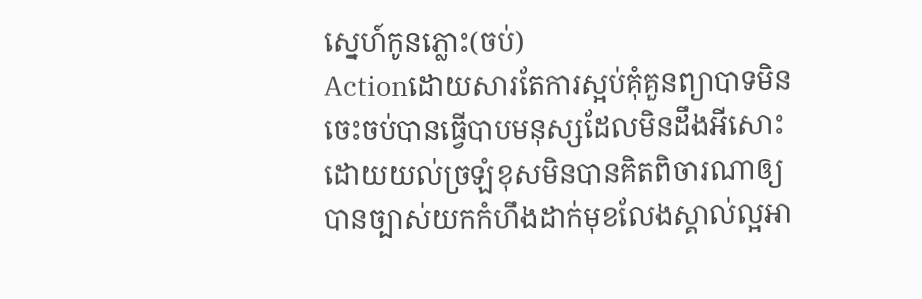ស្នេហ៍កូនភ្លោះ(ចប់)
Actionដោយសារតែការស្អប់គុំគួនព្យាបាទមិនចេះចប់បានធ្វើបាបមនុស្សដែលមិនដឹងអីសោះដោយយល់ច្រឡំខុសមិនបានគិតពិចារណាឲ្យបានច្បាស់យកកំហឹងដាក់មុខលែងស្គាល់ល្អអា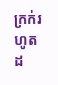ក្រក់រហូតដ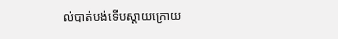ល់បាត់បង់ទើបស្ដាយក្រោយ